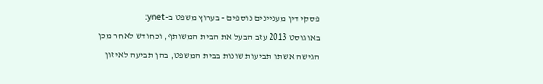פסקי דין מעניינים נוספים - בערוץ משפט ב-ynet:
באוגוסט 2013 עזב הבעל את הבית המשותף, וכחודש לאחר מכן הגישה אשתו תביעות שונות בבית המשפט, בהן תביעה לאיזון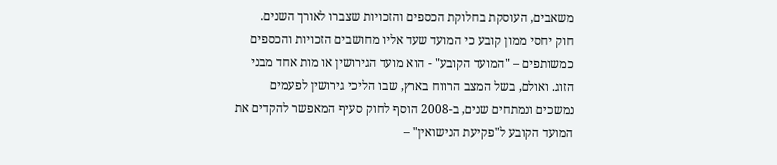משאבים, העוסקת בחלוקת הכספים והזכויות שצברו לאורך השנים.
חוק יחסי ממון קובע כי המועד שעד אליו מחושבים הזכויות והכספים כמשותפים – "המועד הקובע" - הוא מועד הגירושין או מות אחד מבני הזוג. ואולם, בשל המצב הרווח בארץ, שבו הליכי גירושין לפעמים נמשכים ונמתחים שנים, ב-2008 הוסף לחוק סעיף המאפשר להקדים את המועד הקובע ל"פקיעת הנישואין" –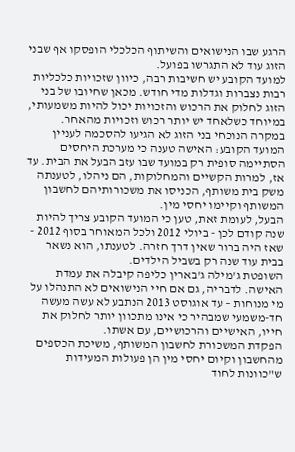הרגע שבו הנישואים והשיתוף הכלכלי הופסקו אף שבני הזוג עוד לא התגרשו בפועל.
למועד הקובע יש חשיבות רבה, כיוון שזכויות כלכליות רבות נצברות וגדלות מדי חודש. מכאן שחיובו של בני הזוג לחלוק את הרכוש והזכויות יכול להיות משמעותי, במיוחד כשלאחד יש יותר רכוש וזכויות מהאחר.
במקרה הנוכחי בני הזוג לא הגיעו להסכמה לעניין המועד הקובע: האישה טענה כי מערכת היחסים הסתיימה סופית רק במועד שבו עזב הבעל את הבית. עד אז, למרות הקשיים והמחלוקות, הם ניהלו, לטענתה משק בית משותף, הכניסו את משכורותיהם לחשבון המשותף וקיימו יחסי מין.
הבעל, לעומת זאת, טען כי המועד הקובע צריך להיות שנה קודם לכן - ביולי 2012 ולכל המאוחר בסוף 2012 - שאז היה ברור שאין דרך חזרה. לטענתו, הוא נשאר בבית עוד שנה רק בשביל הילדים.
השופטת ג'מילה ג'בארין כליפה קיבלה את עמדת האישה. לדבריה, גם אם חיי הנישואים לא התנהלו על מי מנוחות – עד אוגוסט 2013 הנתבע לא עשה מעשה חד-משמעי שמבהיר כי אינו מתכוון יותר לחלוק את חייו, האישיים והרכושיים, עם אשתו.
הפקדת המשכורת לחשבון המשותף, משיכת הכספים מהחשבון וקיום יחסי מין הן פעולות המעידות ש"כוונות לחוד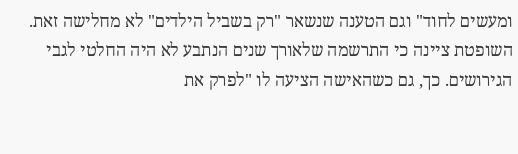ומעשים לחוד" וגם הטענה שנשאר "רק בשביל הילדים" לא מחלישה זאת.
השופטת ציינה כי התרשמה שלאורך שנים הנתבע לא היה החלטי לגבי הגירושים. כך, גם כשהאישה הציעה לו "לפרק את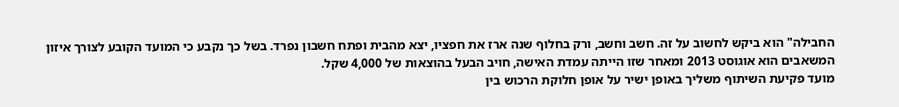החבילה" הוא ביקש לחשוב על זה. חשב וחשב, ורק בחלוף שנה ארז את חפציו, יצא מהבית ופתח חשבון נפרד. בשל כך נקבע כי המועד הקובע לצורך איזון המשאבים הוא אוגוסט 2013 ומאחר שזו הייתה עמדת האישה, חויב הבעל בהוצאות של 4,000 שקל.
מועד פקיעת השיתוף משליך באופן ישיר על אופן חלוקת הרכוש בין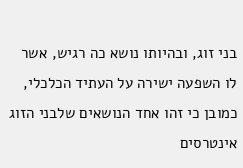בני זוג, ובהיותו נושא כה רגיש, אשר לו השפעה ישירה על העתיד הכלכלי, כמובן כי זהו אחד הנושאים שלבני הזוג אינטרסים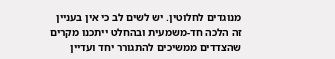מנוגדים לחלוטין. יש לשים לב כי אין בעניין זה הלכה חד-משמעית ובהחלט ייתכנו מקרים שהצדדים ממשיכים להתגורר יחד ועדיין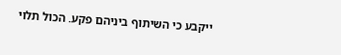ייקבע כי השיתוף ביניהם פקע. הכול תלוי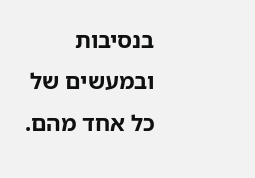בנסיבות ובמעשים של כל אחד מהם.